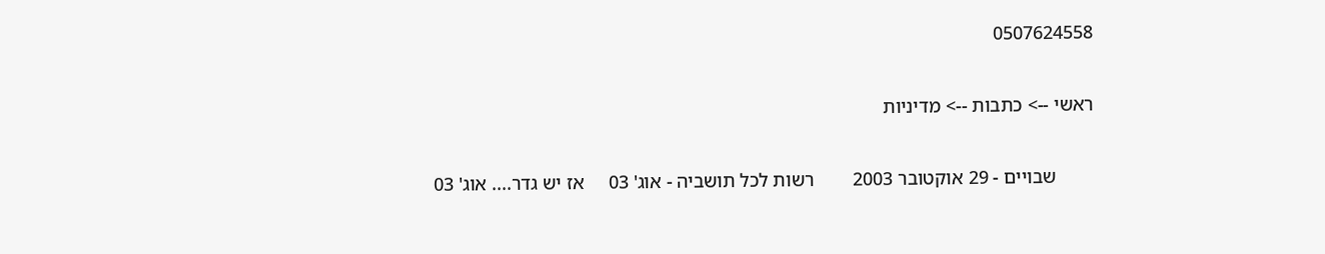0507624558

ראשי --> כתבות --> מדיניות

        שבויים - 29 אוקטובר 2003        רשות לכל תושביה - אוג' 03     אז יש גדר.... אוג' 03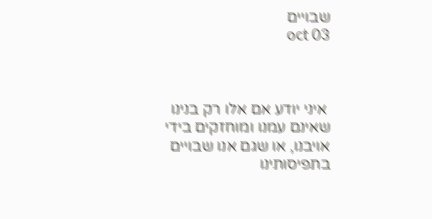שבויים                                                                                                                                            oct 03



 איני יודע אם אלו רק בנינו שאינם עמנו ומוחזקים בידי אויבנו, או שגם אנו שבויים בתפיסותינו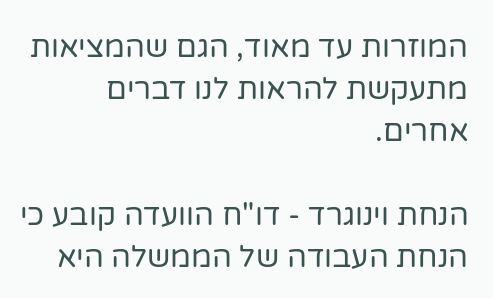המוזרות עד מאוד, הגם שהמציאות מתעקשת להראות לנו דברים אחרים.

הנחת וינוגרד - דו"ח הוועדה קובע כי הנחת העבודה של הממשלה היא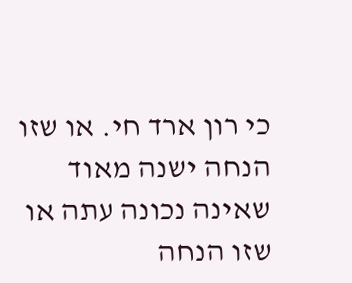כי רון ארד חי. או שזו הנחה ישנה מאוד שאינה נכונה עתה או שזו הנחה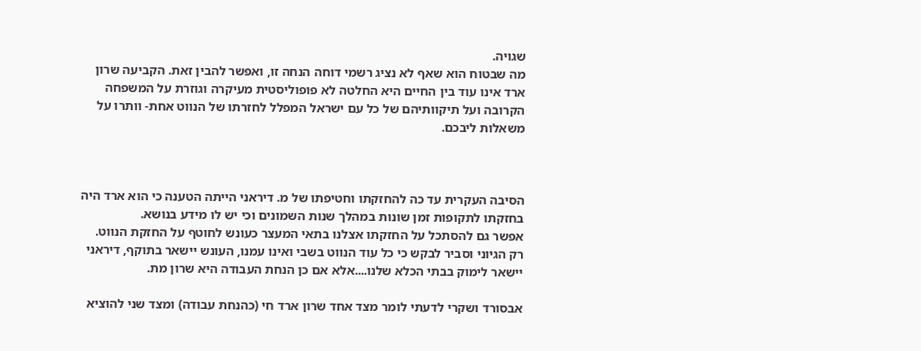שגויה.
מה שבטוח הוא שאף לא נציג רשמי דוחה הנחה זו, ואפשר להבין זאת. הקביעה שרון ארד אינו עוד בין החיים היא החלטה לא פופוליסטית מעיקרה וגוזרת על המשפחה הקרובה ועל תיקוותיהם של כל עם ישראל המפלל לחזרתו של הנווט אחת- וותרו על משאלות ליבכם.



הסיבה העקרית עד כה להחזקתו וחטיפתו של מ. דיראני הייתה הטענה כי הוא ארד היה בחזקתו לתקופות זמן שונות במהלך שנות השמונים וכי יש לו מידע בנושא.
אפשר גם להסתכל על החזקתו אצלנו בתאי המעצר כעונש לחוטף על החזקת הנווט. רק הגיוני וסביר לבקש כי כל עוד הנווט בשבי ואינו עמנו, העונש יישאר בתוקף, דיראני
יישאר לימוק בבתי הכלא שלנו....אלא אם כן הנחת העבודה היא שרון מת.

אבסורד ושקרי לדעתי לומר מצד אחד שרון ארד חי (כהנחת עבודה) ומצד שני להוציא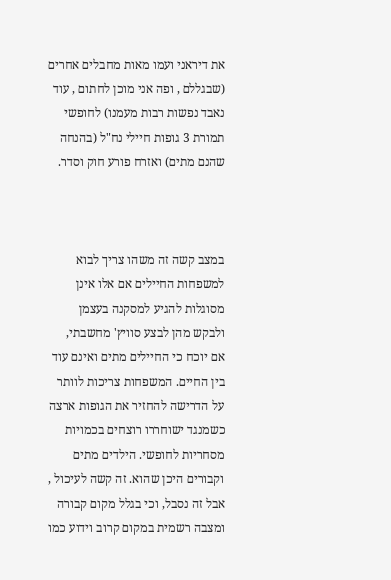את דיראני ועמו מאות מחבלים אחרים
(שבגללם , ופה אני מוכן לחתום , עוד נאבד נפשות רבות מעמנו) לחופשי תמורת 3 גופות חיילי נח"ל (בהנחה שהנם מתים) ואזרח פורע חוק וסדר.



במצב קשה זה משהו צריך לבוא למשפחות החיילים אם אלו אינן מסוגלות להגיע למסקנה בעצמן ולבקש מהן לבצע סוויץ' מחשבתי,  אם יוכח כי החיילים מתים ואינם עוד בין החיים. המשפחות צריכות לוותר על הדרישה להחזיר את הגופות ארצה כשמנגד ישוחררו רוצחים בכמויות מסחריות לחופשי. הילדים מתים וקבורים היכן שהוא. זה קשה לעיכול , אבל זה נסבל, וכי בגלל מקום קבורה ומצבה רשמית במקום קרוב וידוע כמו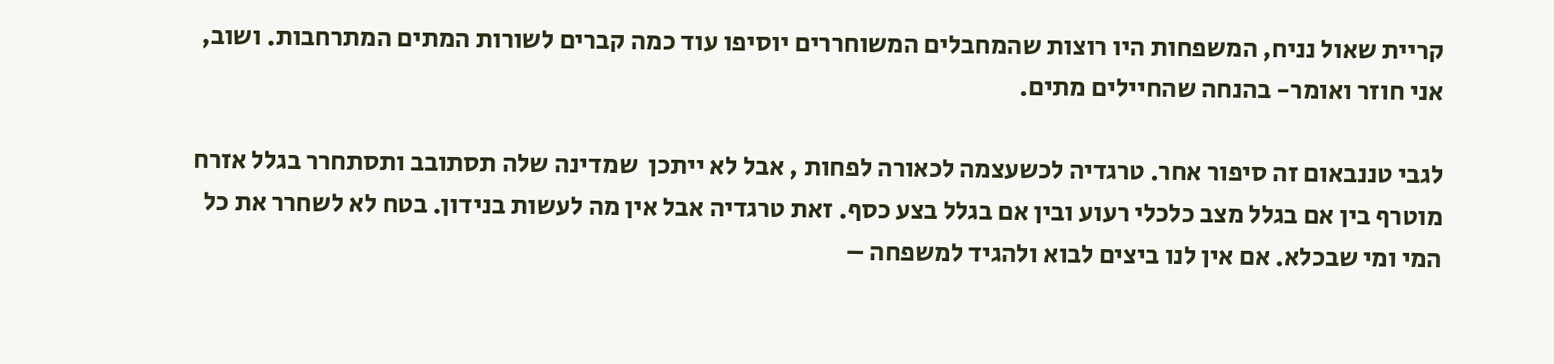קריית שאול נניח, המשפחות היו רוצות שהמחבלים המשוחררים יוסיפו עוד כמה קברים לשורות המתים המתרחבות. ושוב, אני חוזר ואומר- בהנחה שהחיילים מתים.

לגבי טננבאום זה סיפור אחר. טרגדיה לכשעצמה לכאורה לפחות , אבל לא ייתכן  שמדינה שלה תסתובב ותסתחרר בגלל אזרח מוטרף בין אם בגלל מצב כלכלי רעוע ובין אם בגלל בצע כסף. זאת טרגדיה אבל אין מה לעשות בנידון. בטח לא לשחרר את כל המי ומי שבכלא. אם אין לנו ביצים לבוא ולהגיד למשפחה –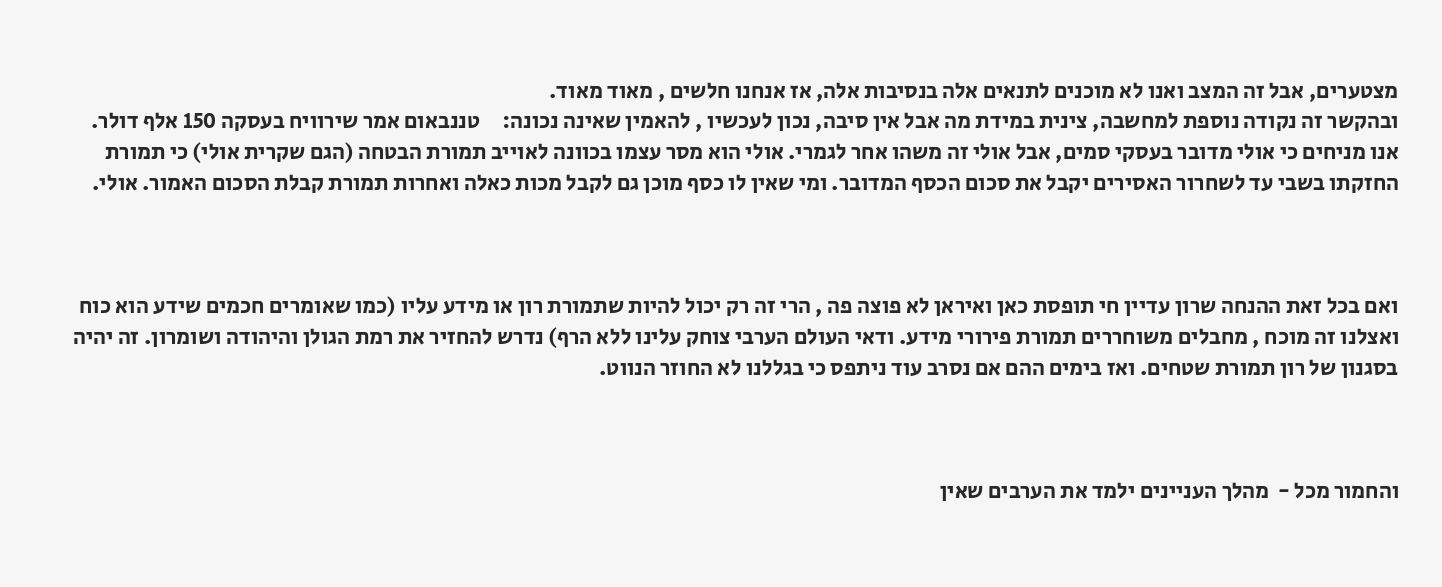מצטערים, אבל זה המצב ואנו לא מוכנים לתנאים אלה בנסיבות אלה, אז אנחנו חלשים , מאוד מאוד.
ובהקשר זה נקודה נוספת למחשבה, צינית במידת מה אבל אין סיבה, נכון לעכשיו , להאמין שאינה נכונה:     טננבאום אמר שירוויח בעסקה 150 אלף דולר. אנו מניחים כי אולי מדובר בעסקי סמים, אבל אולי זה משהו אחר לגמרי. אולי הוא מסר עצמו בכוונה לאוייב תמורת הבטחה (הגם שקרית אולי) כי תמורת החזקתו בשבי עד לשחרור האסירים יקבל את סכום הכסף המדובר. ומי שאין לו כסף מוכן גם לקבל מכות כאלה ואחרות תמורת קבלת הסכום האמור. אולי.



ואם בכל זאת ההנחה שרון עדיין חי תופסת כאן ואיראן לא פוצה פה , הרי זה רק יכול להיות שתמורת רון או מידע עליו (כמו שאומרים חכמים שידע הוא כוח ואצלנו זה מוכח , מחבלים משוחררים תמורת פירורי מידע. ודאי העולם הערבי צוחק עלינו ללא הרף) נדרש להחזיר את רמת הגולן והיהודה ושומרון. זה יהיה בסגנון של רון תמורת שטחים. ואז בימים ההם אם נסרב עוד ניתפס כי בגללנו לא החוזר הנווט.



והחמור מכל -  מהלך העניינים ילמד את הערבים שאין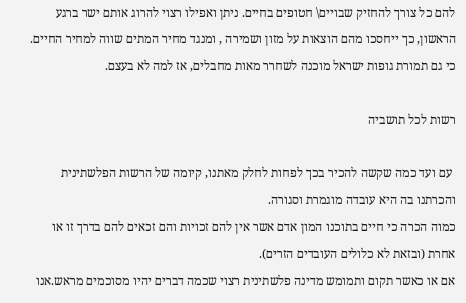להם כל צורך להחזיק שבויים\ חטופים בחיים. ניתן ואפילו רצוי להרוג אותם ישר ברגע הראשון, כך ייחסכו מהם הוצאות על מזון ושמירה , ומנגד מחיר המתים שווה למחיר החיים. כי גם תמורת גופות ישראל מוכנה לשחרר מאות מחבלים, אז למה לא בעצם.

רשות לכל תושביה

 עם ועד כמה שקשה להכיר בכך לפחות לחלק מאתנו, קיומה של הרשות הפלשתינית והכרתנו בה היא עובדה מוגמרת וסגורה.
כמוה הכרה כי חיים בתוכנו המון אדם אשר אין להם זכויות והם זכאים להם בדרך זו או אחרת (ובזאת לא כלולים העובדים הזרים).
אם או כאשר תקום ותמומש מדינה פלשתינית רצוי שכמה דברים יהיו מסוכמים מראש.אנו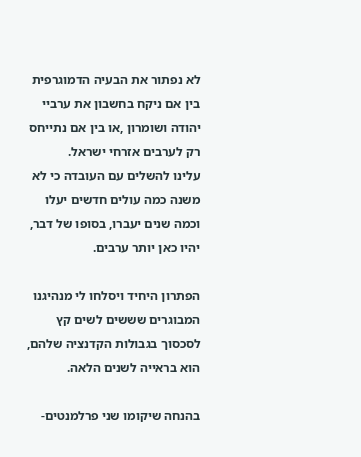לא נפתור את הבעיה הדמוגרפית בין אם ניקח בחשבון את ערביי יהודה ושומרון ,או בין אם נתייחס רק לערבים אזרחי ישראל.
עלינו להשלים עם העובדה כי לא משנה כמה עולים חדשים יעלו וכמה שנים יעברו, בסופו של דבר, יהיו כאן יותר ערבים.

הפתרון היחיד ויסלחו לי מנהיגנו המבוגרים שששים לשים קץ לסכסוך בגבולות הקדנציה שלהם, הוא בראייה לשנים הלאה.

בהנחה שיקומו שני פרלמנטים-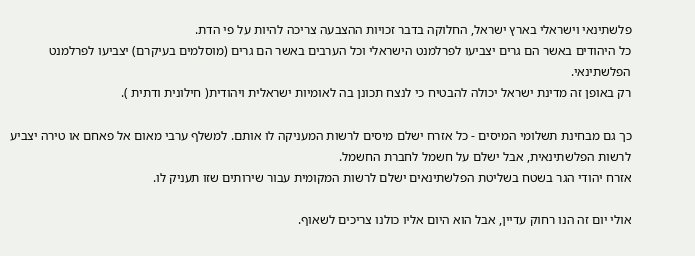פלשתינאי וישראלי בארץ ישראל, החלוקה בדבר זכויות ההצבעה צריכה להיות על פי הדת.
כל היהודים באשר הם גרים יצביעו לפרלמנט הישראלי וכל הערבים באשר הם גרים (מוסלמים בעיקרם) יצביעו לפרלמנט הפלשתינאי.
רק באופן זה מדינת ישראל יכולה להבטיח כי לנצח תכונן בה לאומיות ישראלית ויהודית( חילונית ודתית ).

כך גם מבחינת תשלומי המיסים - כל אזרח ישלם מיסים לרשות המעניקה לו אותם. למשלף ערבי מאום אל פאחם או טירה יצביע לרשות הפלשתינאית, אבל ישלם על חשמל לחברת החשמל.
אזרח יהודי הגר בשטח בשליטת הפלשתינאים ישלם לרשות המקומית עבור שירותים שזו תעניק לו.

אולי יום זה הנו רחוק עדיין, אבל הוא היום אליו כולנו צריכים לשאוף.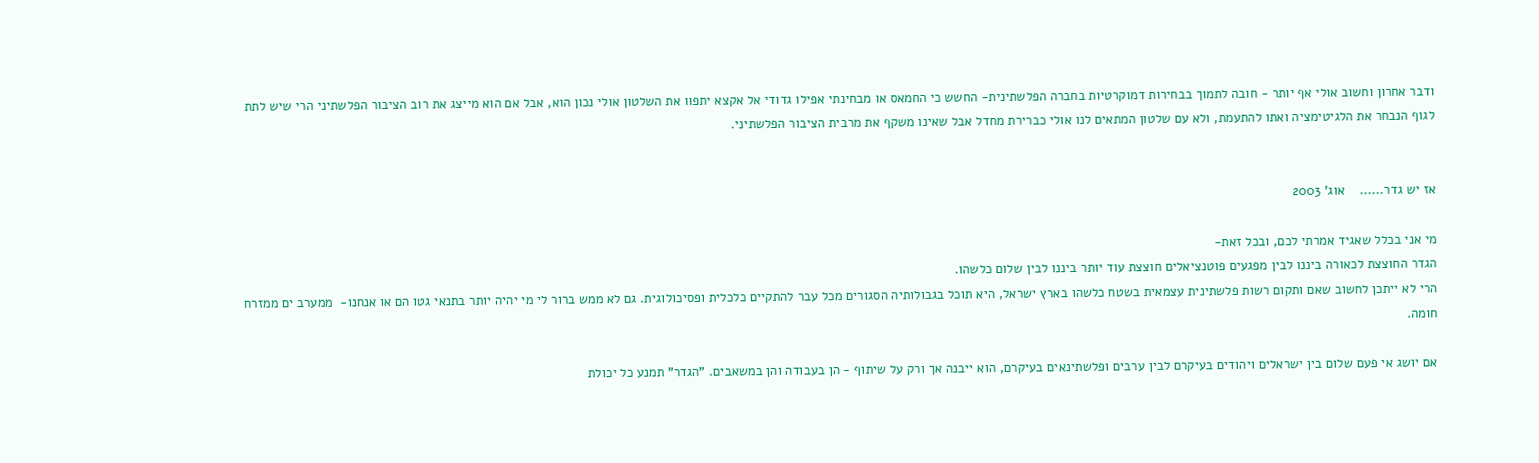ודבר אחרון וחשוב אולי אף יותר - חובה לתמוך בבחירות דמוקרטיות בחברה הפלשתינית- החשש כי החמאס או מבחינתי אפילו גדודי אל אקצא יתפוו את השלטון אולי נכון הוא, אבל אם הוא מייצג את רוב הציבור הפלשתיני הרי שיש לתת לגוף הנבחר את הלגיטימציה ואתו להתעמת, ולא עם שלטון המתאים לנו אולי כברירת מחדל אבל שאינו משקף את מרבית הציבור הפלשתיני.


אז יש גדר......    אוג' 2003

מי אני בכלל שאגיד אמרתי לכם, ובכל זאת-
הגדר החוצצת לכאורה ביננו לבין מפגעים פוטנציאלים חוצצת עוד יותר ביננו לבין שלום כלשהו.
הרי לא ייתכן לחשוב שאם ותקום רשות פלשתינית עצמאית בשטח כלשהו בארץ ישראל, היא תוכל בגבולותיה הסגורים מכל עבר להתקיים כלכלית ופסיכולוגית. גם לא ממש ברור לי מי יהיה יותר בתנאי גטו הם או אנחנו-  ממערב ים ממזרח חומה.

אם יושג אי פעם שלום בין ישראלים ויהודים בעיקרם לבין ערבים ופלשתינאים בעיקרם, הוא ייבנה אך ורק על שיתוף - הן בעבודה והן במשאבים. "הגדר" תמנע כל יכולת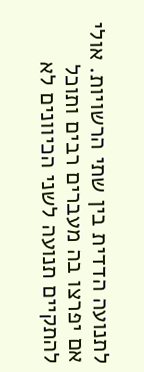לתנועה הדדית בין שתי הרשויות. אולי אם יפרצו בה מעברים רבים ותוכל להתקיים תנועה לשני הכיוונים לא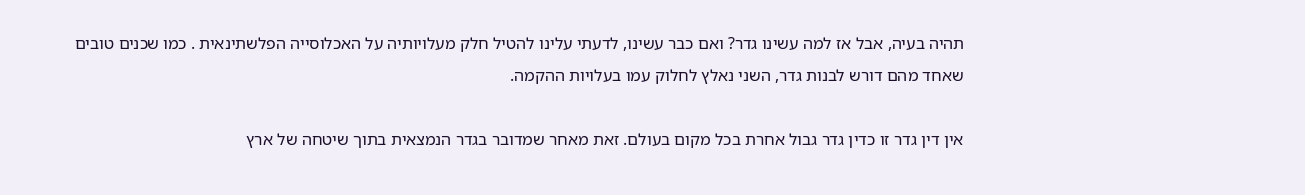תהיה בעיה, אבל אז למה עשינו גדר? ואם כבר עשינו, לדעתי עלינו להטיל חלק מעלויותיה על האכלוסייה הפלשתינאית . כמו שכנים טובים שאחד מהם דורש לבנות גדר, השני נאלץ לחלוק עמו בעלויות ההקמה.

אין דין גדר זו כדין גדר גבול אחרת בכל מקום בעולם. זאת מאחר שמדובר בגדר הנמצאית בתוך שיטחה של ארץ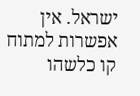ישראל. אין אפשרות למתוח קו כלשהו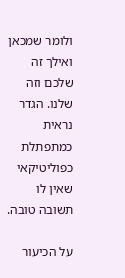ולומר שמכאן ואילך זה שלכם וזה שלנו. הגדר נראית כמתפתלת כפוליטיקאי שאין לו תשובה טובה.

על הכיעור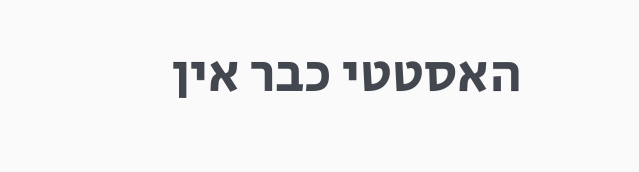האסטטי כבר אין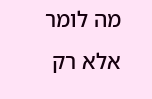מה לומר אלא רק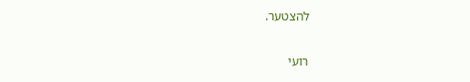להצטער.

רועי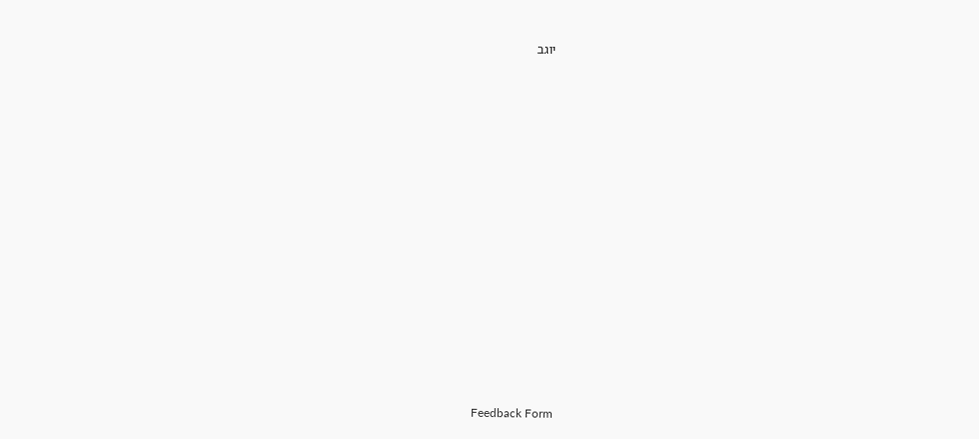יוגב















Feedback Form